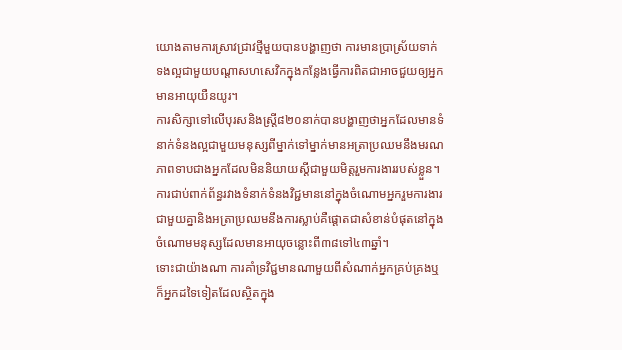យោងតាមការស្រាវជ្រាវថ្មីមួយបានបង្ហាញថា ការមានប្រាស្រ័យទាក់ទងល្អជាមួយបណ្តាសហសេវិកក្នុងកន្លែងធ្វើការពិតជាអាចជួយឲ្យអ្នកមានអាយុយឺនយូរ។
ការសិក្សាទៅលើបុរសនិងស្រ្តី៨២០នាក់បានបង្ហាញថាអ្នកដែលមានទំនាក់ទំនងល្អជាមួយមនុស្សពីម្នាក់ទៅម្នាក់មានអត្រាប្រឈមនឹងមរណភាពទាបជាងអ្នកដែលមិននិយាយស្តីជាមួយមិត្តរួមការងាររបស់ខ្លួន។
ការជាប់ពាក់ព័ន្ធរវាងទំនាក់ទំនងវិជ្ជមាននៅក្នុងចំណោមអ្នករួមការងារជាមួយគ្នានិងអត្រាប្រឈមនឹងការស្លាប់គឺផ្តោតជាសំខាន់បំផុតនៅក្នុងចំណោមមនុស្សដែលមានអាយុចន្លោះពី៣៨ទៅ៤៣ឆ្នាំ។
ទោះជាយ៉ាងណា ការគាំទ្រវិជ្ជមានណាមួយពីសំណាក់អ្នកគ្រប់គ្រងឬក៏អ្នកដទៃទៀតដែលស្ថិតក្នុង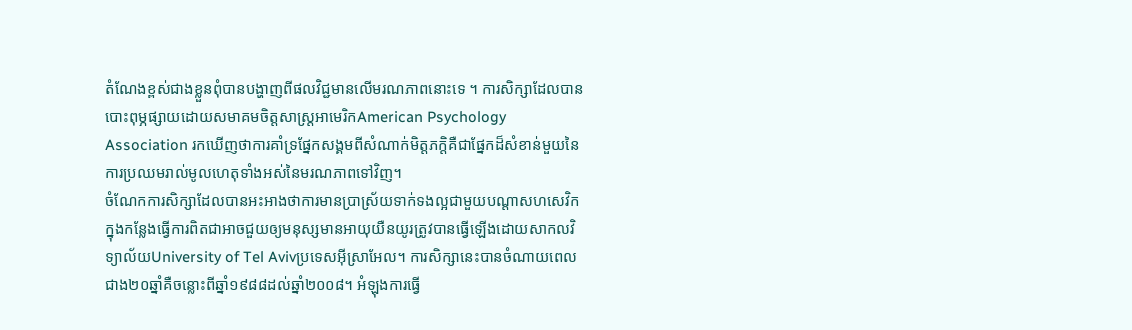តំណែងខ្ពស់ជាងខ្លួនពុំបានបង្ហាញពីផលវិជ្ជមានលើមរណភាពនោះទេ ។ ការសិក្សាដែលបានបោះពុម្ភផ្សាយដោយសមាគមចិត្តសាស្ត្រអាមេរិកAmerican Psychology Association រកឃើញថាការគាំទ្រផ្នែកសង្គមពីសំណាក់មិត្តភក្តិគឺជាផ្នែកដ៏សំខាន់មួយនៃការប្រឈមរាល់មូលហេតុទាំងអស់នៃមរណភាពទៅវិញ។
ចំណែកការសិក្សាដែលបានអះអាងថាការមានប្រាស្រ័យទាក់ទងល្អជាមួយបណ្តាសហសេវិកក្នុងកន្លែងធ្វើការពិតជាអាចជួយឲ្យមនុស្សមានអាយុយឺនយូរត្រូវបានធ្វើឡើងដោយសាកលវិទ្យាល័យUniversity of Tel Avivប្រទេសអុីស្រាអែល។ ការសិក្សានេះបានចំណាយពេលជាង២០ឆ្នាំគឺចន្លោះពីឆ្នាំ១៩៨៨ដល់ឆ្នាំ២០០៨។ អំឡុងការធ្វើ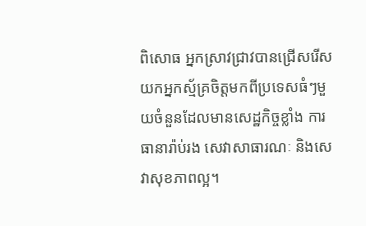ពិសោធ អ្នកស្រាវជ្រាវបានជ្រើសរើសយកអ្នកស្ម័គ្រចិត្តមកពីប្រទេសធំៗមួយចំនួនដែលមានសេដ្ឋកិច្ចខ្លាំង ការធានារ៉ាប់រង សេវាសាធារណៈ និងសេវាសុខភាពល្អ។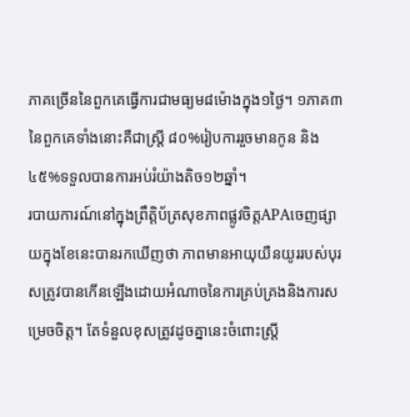ភាគច្រើននៃពួកគេធ្វើការជាមធ្យម៨ម៉ោងក្នុង១ថ្ងៃ។ ១ភាគ៣នៃពួកគេទាំងនោះគឺជាស្រ្តី ៨០%រៀបការរួចមានកូន និង៤៥%ទទួលបានការអប់រំយ៉ាងតិច១២ឆ្នាំ។
របាយការណ៍នៅក្នុងព្រឹត្តិប័ត្រសុខភាពផ្លូវចិត្តAPAចេញផ្សាយក្នុងខែនេះបានរកឃើញថា ភាពមានអាយុយឺនយូររបស់បុរសត្រូវបានកើនឡើងដោយអំណាចនៃការគ្រប់គ្រងនិងការសម្រេចចិត្ត។ តែទំនួលខុសត្រូវដូចគ្នានេះចំពោះស្រ្តី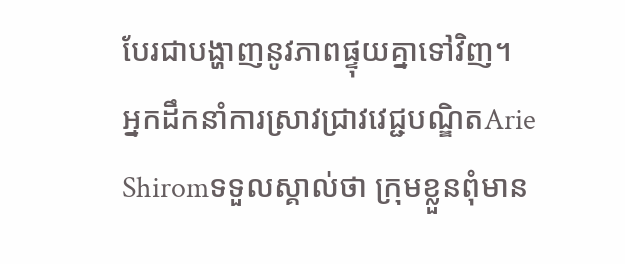បែរជាបង្ហាញនូវភាពផ្ទុយគ្នាទៅវិញ។
អ្នកដឹកនាំការស្រាវជ្រាវវេជ្ជបណ្ឌិតArie Shiromទទួលស្គាល់ថា ក្រុមខ្លួនពុំមាន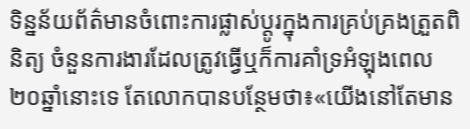ទិន្នន័យព័ត៌មានចំពោះការផ្លាស់ប្តូរក្នុងការគ្រប់គ្រងត្រួតពិនិត្យ ចំនួនការងារដែលត្រូវធ្វើឬក៏ការគាំទ្រអំឡុងពេល២០ឆ្នាំនោះទេ តែលោកបានបន្ថែមថា៖«យើងនៅតែមាន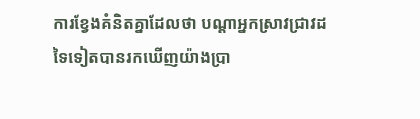ការខ្វែងគំនិតគ្នាដែលថា បណ្តាអ្នកស្រាវជ្រាវដទៃទៀតបានរកឃើញយ៉ាងប្រា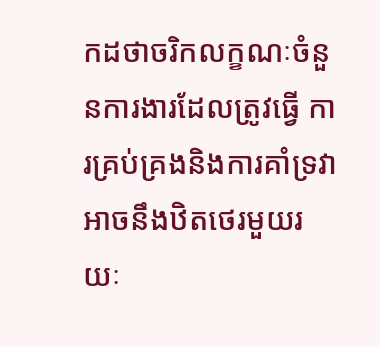កដថាចរិកលក្ខណៈចំនួនការងារដែលត្រូវធ្វើ ការគ្រប់គ្រងនិងការគាំទ្រវាអាចនឹងឋិតថេរមួយរយៈ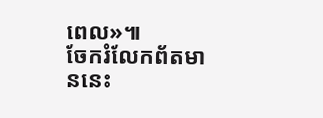ពេល»៕
ចែករំលែកព័តមាននេះ